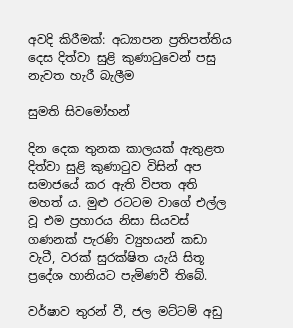අවදි කිරීමක්: අධ්‍යාපන ප්‍රතිපත්තිය දෙස දිත්වා සුළි කුණාටුවෙන් පසු නැවත හැරී බැලීම

සුමති සිවමෝහන්

දින දෙක තුනක කාලයක් ඇතුළත දිත්වා සුළි කුණාටුව විසින් අප සමාජයේ කර ඇති විපත අති මහත් ය. මුළු රටටම වාගේ එල්ල වූ එම ප්‍රහාරය නිසා සියවස් ගණනක් පැරණි ව්‍යුහයන් කඩා වැටී, වරක් සුරක්ෂිත යැයි සිතූ ප්‍රදේශ හානියට පැමිණවී තිබේ.

වර්ෂාව තුරන් වී, ජල මට්ටම් අඩු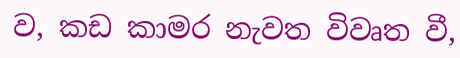ව, කඩ කාමර නැවත විවෘත වී,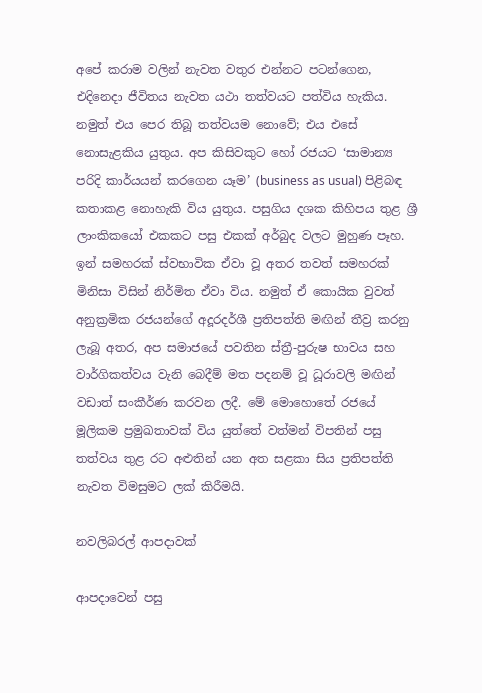අපේ කරාම වලින් නැවත වතුර එන්නට පටන්ගෙන, එදිනෙදා ජීවිතය නැවත යථා තත්වයට පත්විය හැකිය. නමුත් එය පෙර තිබූ තත්වයම නොවේ; එය එසේ නොසැළකිය යුතුය. අප කිසිවකුට හෝ රජයට ‘සාමාන්‍ය පරිදි කාර්යයන් කරගෙන යෑම’ (business as usual) පිළිබඳ කතාකළ නොහැකි විය යුතුය. පසුගිය දශක කිහිපය තුළ ශ්‍රී ලාංකිකයෝ එකකට පසු එකක් අර්බුද වලට මුහුණ පෑහ. ඉන් සමහරක් ස්වභාවික ඒවා වූ අතර තවත් සමහරක් මිනිසා විසින් නිර්මිත ඒවා විය. නමුත් ඒ කොයික වුවත් අනුක්‍රමික රජයන්ගේ අදූරදර්ශී ප්‍රතිපත්ති මඟින් තීව්‍ර කරනු ලැබූ අතර, අප සමාජයේ පවතින ස්ත්‍රී-පුරුෂ භාවය සහ වාර්ගිකත්වය වැනි බෙදීම් මත පදනම් වූ ධූරාවලි මඟින් වඩාත් සංකීර්ණ කරවන ලදී. මේ මොහොතේ රජයේ මූලිකම ප්‍රමුඛතාවක් විය යුත්තේ වත්මන් විපතින් පසු තත්වය තුළ රට අළුතින් යන අත සළකා සිය ප්‍රතිපත්ති නැවත විමසුමට ලක් කිරීමයි.

නවලිබරල් ආපදාවක්

ආපදාවෙන් පසු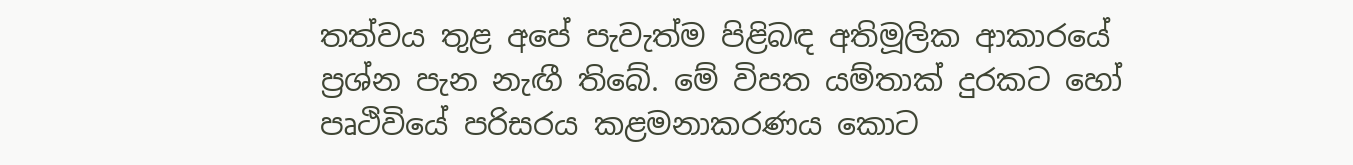තත්වය තුළ අපේ පැවැත්ම පිළිබඳ අතිමූලික ආකාරයේ ප්‍රශ්න පැන නැඟී තිබේ. මේ විපත යම්තාක් දුරකට හෝ පෘථිවියේ පරිසරය කළමනාකරණය කොට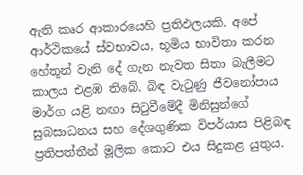ඇති කෘර ආකාරයෙහි ප්‍රතිඵලයකි. අපේ ආර්ථිකයේ ස්වභාවය, භූමිය භාවිතා කරන හේතූන් වැනි දේ ගැන නැවත සිතා බැලීමට කාලය එළඹ තිබේ. බිඳ වැටුණු ජීවනෝපාය මාර්ග යළි නඟා සිටුවීමේදී මිනිසුන්ගේ සුබසාධනය සහ දේශගුණික විපර්යාස පිළිබඳ ප්‍රතිපත්තීන් මූලික කොට එය සිදුකළ යුතුය.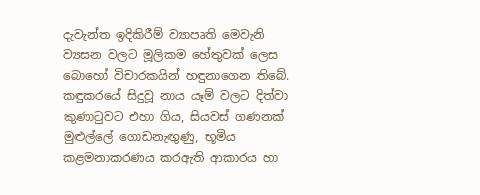දැවැන්ත ඉදිකිරීම් ව්‍යාපෘති මෙවැනි ව්‍යසන වලට මූලිකම හේතුවක් ලෙස බොහෝ විචාරකයින් හඳුනාගෙන තිබේ. කඳුකරයේ සිදුවූ නාය යෑම් වලට දිත්වා කුණාටුවට එහා ගිය, සියවස් ගණනක් මුළුල්ලේ ගොඩනැඟුණු, භූමිය කළමනාකරණය කරඇති ආකාරය හා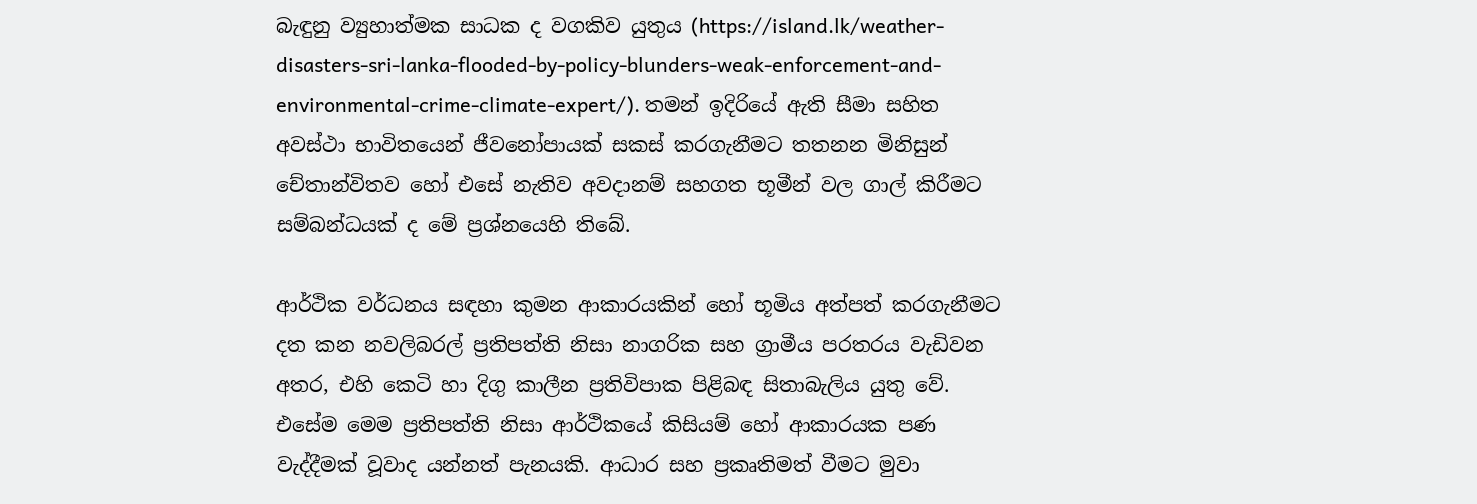බැඳුනු ව්‍යුහාත්මක සාධක ද වගකිව යුතුය (https://island.lk/weather-disasters-sri-lanka-flooded-by-policy-blunders-weak-enforcement-and-environmental-crime-climate-expert/). තමන් ඉදිරියේ ඇති සීමා සහිත අවස්ථා භාවිතයෙන් ජීවනෝපායක් සකස් කරගැනීමට තතනන මිනිසුන් චේතාන්විතව හෝ එසේ නැතිව අවදානම් සහගත භූමීන් වල ගාල් කිරීමට සම්බන්ධයක් ද මේ ප්‍රශ්නයෙහි තිබේ.

ආර්ථික වර්ධනය සඳහා කුමන ආකාරයකින් හෝ භූමිය අත්පත් කරගැනීමට දත කන නවලිබරල් ප්‍රතිපත්ති නිසා නාගරික සහ ග්‍රාමීය පරතරය වැඩිවන අතර, එහි කෙටි හා දිගු කාලීන ප්‍රතිවිපාක පිළිබඳ සිතාබැලිය යුතු වේ. එසේම මෙම ප්‍රතිපත්ති නිසා ආර්ථිකයේ කිසියම් හෝ ආකාරයක පණ වැද්දීමක් වූවාද යන්නත් පැනයකි. ආධාර සහ ප්‍රකෘතිමත් වීමට මුවා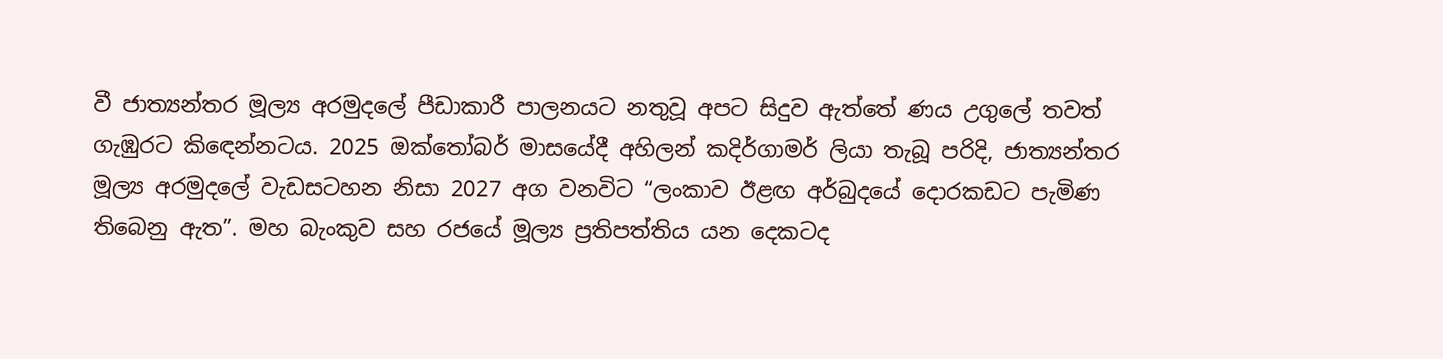වී ජාත්‍යන්තර මූල්‍ය අරමුදලේ පීඩාකාරී පාලනයට නතුවූ අපට සිදුව ඇත්තේ ණය උගුලේ තවත් ගැඹුරට කිඳෙන්නටය. 2025 ඔක්තෝබර් මාසයේදී අහිලන් කදිර්ගාමර් ලියා තැබූ පරිදි, ජාත්‍යන්තර මූල්‍ය අරමුදලේ වැඩසටහන නිසා 2027 අග වනවිට “ලංකාව ඊළඟ අර්බුදයේ දොරකඩට පැමිණ තිබෙනු ඇත”. මහ බැංකුව සහ රජයේ මූල්‍ය ප්‍රතිපත්තිය යන දෙකටද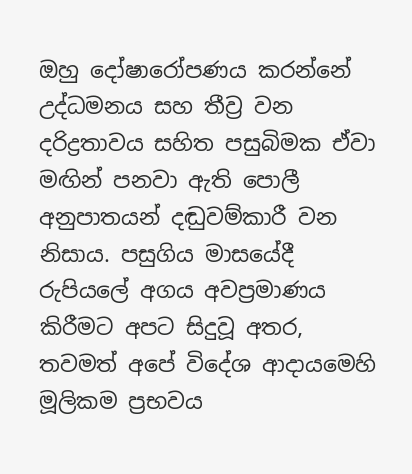ඔහු දෝෂාරෝපණය කරන්නේ උද්ධමනය සහ තීව්‍ර වන දරිද්‍රතාවය සහිත පසුබිමක ඒවා මඟින් පනවා ඇති පොලී අනුපාතයන් දඬුවම්කාරී වන නිසාය. පසුගිය මාසයේදී රුපියලේ අගය අවප්‍රමාණය කිරීමට අපට සිදුවූ අතර, තවමත් අපේ විදේශ ආදායමෙහි මූලිකම ප්‍රභවය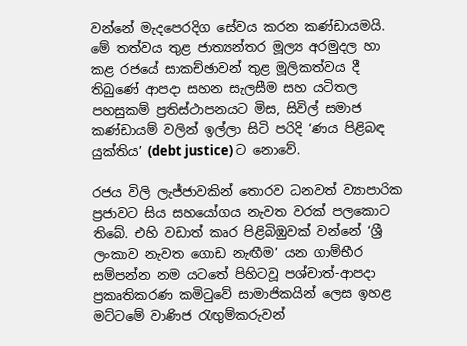වන්නේ මැදපෙරදිග සේවය කරන කණ්ඩායමයි. මේ තත්වය තුළ ජාත්‍යන්තර මූල්‍ය අරමුදල හා කළ රජයේ සාකච්ඡාවන් තුළ මූලිකත්වය දී තිබුණේ ආපදා සහන සැලසීම සහ යටිතල පහසුකම් ප්‍රතිස්ථාපනයට මිස, සිවිල් සමාජ කණ්ඩායම් වලින් ඉල්ලා සිටි පරිදි ‘ණය පිළිබඳ යුක්තිය’ (debt justice) ට නොවේ.

රජය විලි ලැජ්ජාවකින් තොරව ධනවත් ව්‍යාපාරික ප්‍රජාවට සිය සහයෝගය නැවත වරක් පලකොට තිබේ. එහි වඩාත් කෘර පිළිබිඹුවක් වන්නේ ‘ශ්‍රී ලංකාව නැවත ගොඩ නැඟීම’ යන ගාම්භීර සම්පන්න නම යටතේ පිහිටවූ පශ්චාත්-ආපදා ප්‍රකෘතිකරණ කමිටුවේ සාමාජිකයින් ලෙස ඉහළ මට්ටමේ වාණිජ රැඟුම්කරුවන්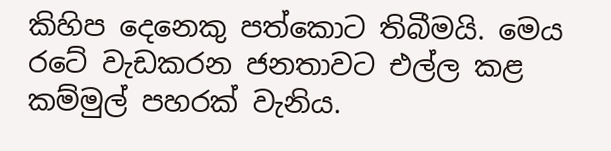කිහිප දෙනෙකු පත්කොට තිබීමයි. මෙය රටේ වැඩකරන ජනතාවට එල්ල කළ කම්මුල් පහරක් වැනිය.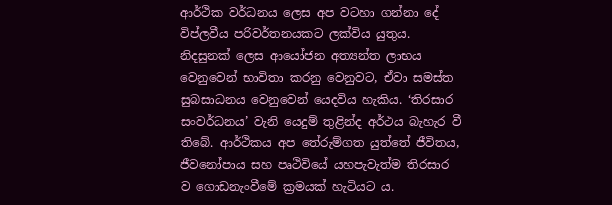ආර්ථික වර්ධනය ලෙස අප වටහා ගන්නා දේ විප්ලවීය පරිවර්තනයකට ලක්විය යුතුය. නිදසුනක් ලෙස ආයෝජන අත්‍යන්ත ලාභය වෙනුවෙන් භාවිතා කරනු වෙනුවට, ඒවා සමස්ත සුබසාධනය වෙනුවෙන් යෙදවිය හැකිය. ‘තිරසාර සංවර්ධනය’ වැනි යෙදුම් තුළින්ද අර්ථය බැහැර වී තිබේ. ආර්ථිකය අප තේරුම්ගත යුත්තේ ජීවිතය, ජීවනෝපාය සහ පෘථිවියේ යහපැවැත්ම තිරසාර ව ගොඩනැංවීමේ ක්‍රමයක් හැටියට ය.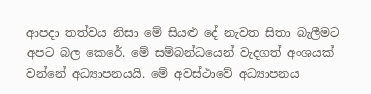ආපදා තත්වය නිසා මේ සියළු දේ නැවත සිතා බැලීමට අපට බල කෙරේ. මේ සම්බන්ධයෙන් වැදගත් අංශයක් වන්නේ අධ්‍යාපනයයි. මේ අවස්ථාවේ අධ්‍යාපනය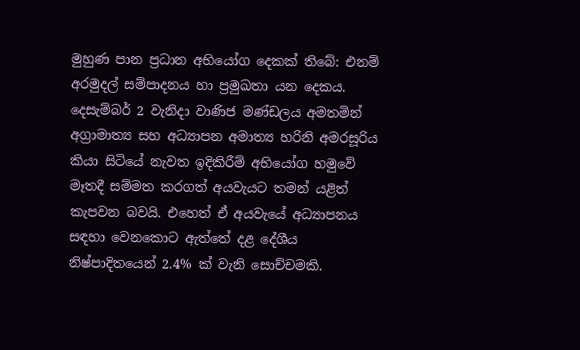මුහුණ පාන ප්‍රධාන අභියෝග දෙකක් තිබේ: එනම් අරමුදල් සම්පාදනය හා ප්‍රමුඛතා යන දෙකය. දෙසැම්බර් 2 වැනිදා වාණිජ මණ්ඩලය අමතමින් අග්‍රාමාත්‍ය සහ අධ්‍යාපන අමාත්‍ය හරිනි අමරසූරිය කියා සිටියේ නැවත ඉදිකිරීම් අභියෝග හමුවේ මෑතදී සම්මත කරගත් අයවැයට තමන් යළිත් කැපවන බවයි. එහෙත් ඒ අයවැයේ අධ්‍යාපනය සඳහා වෙනකොට ඇත්තේ දළ දේශීය නිෂ්පාදිතයෙන් 2.4% ක් වැනි සොච්චමකි.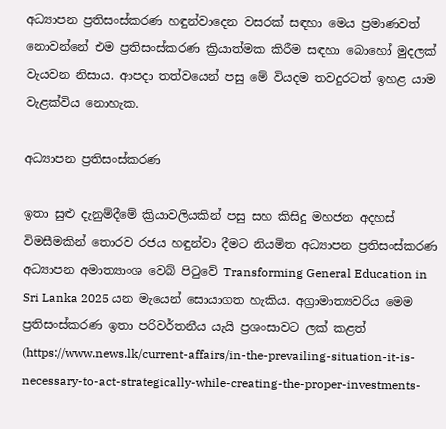අධ්‍යාපන ප්‍රතිසංස්කරණ හඳුන්වාදෙන වසරක් සඳහා මෙය ප්‍රමාණවත් නොවන්නේ එම ප්‍රතිසංස්කරණ ක්‍රියාත්මක කිරීම සඳහා බොහෝ මුදලක් වැයවන නිසාය. ආපදා තත්වයෙන් පසු මේ වියදම තවදුරටත් ඉහළ යාම වැළක්විය නොහැක.

අධ්‍යාපන ප්‍රතිසංස්කරණ

ඉතා සුළු දැනුම්දීමේ ක්‍රියාවලියකින් පසු සහ කිසිදු මහජන අදහස් විමසීමකින් තොරව රජය හඳුන්වා දීමට නියමිත අධ්‍යාපන ප්‍රතිසංස්කරණ අධ්‍යාපන අමාත්‍යාංශ වෙබ් පිටුවේ Transforming General Education in Sri Lanka 2025 යන මැයෙන් සොයාගත හැකිය. අග්‍රාමාත්‍යවරිය මෙම ප්‍රතිසංස්කරණ ඉතා පරිවර්තනීය යැයි ප්‍රශංසාවට ලක් කළත් (https://www.news.lk/current-affairs/in-the-prevailing-situation-it-is-necessary-to-act-strategically-while-creating-the-proper-investments-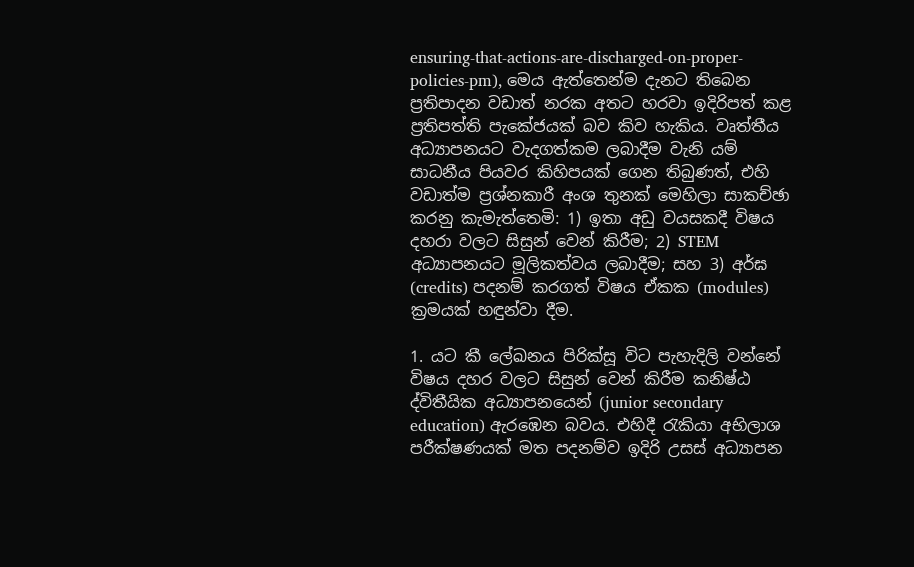ensuring-that-actions-are-discharged-on-proper-policies-pm), මෙය ඇත්තෙන්ම දැනට තිබෙන ප්‍රතිපාදන වඩාත් නරක අතට හරවා ඉදිරිපත් කළ ප්‍රතිපත්ති පැකේජයක් බව කිව හැකිය. වෘත්තීය අධ්‍යාපනයට වැදගත්කම ලබාදීම වැනි යම් සාධනීය පියවර කිහිපයක් ගෙන තිබුණත්, එහි වඩාත්ම ප්‍රශ්නකාරී අංශ තුනක් මෙහිලා සාකච්ඡා කරනු කැමැත්තෙමි: 1) ඉතා අඩු වයසකදී විෂය දහරා වලට සිසුන් වෙන් කිරීම; 2) STEM අධ්‍යාපනයට මූලිකත්වය ලබාදීම; සහ 3) අර්ඝ (credits) පදනම් කරගත් විෂය ඒකක (modules) ක්‍රමයක් හඳුන්වා දීම.

1. යට කී ලේඛනය පිරික්සූ විට පැහැදිලි වන්නේ විෂය දහර වලට සිසුන් වෙන් කිරීම කනිෂ්ඨ ද්විතීයික අධ්‍යාපනයෙන් (junior secondary education) ඇරඹෙන බවය. එහිදී රැකියා අභිලාශ පරීක්ෂණයක් මත පදනම්ව ඉදිරි උසස් අධ්‍යාපන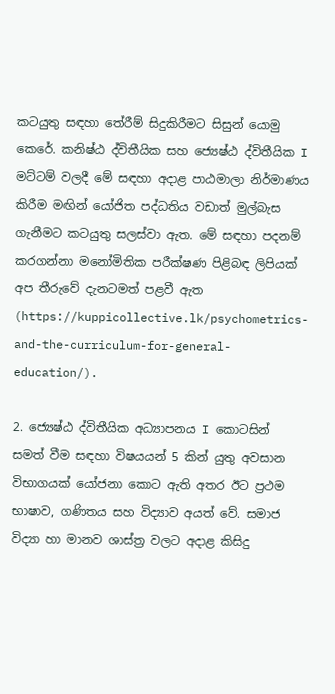කටයුතු සඳහා තේරීම් සිදුකිරීමට සිසුන් යොමු කෙරේ. කනිෂ්ඨ ද්විතීයික සහ ජ්‍යෙෂ්ඨ ද්විතීයික I මට්ටම් වලදී මේ සඳහා අදාළ පාඨමාලා නිර්මාණය කිරීම මඟින් යෝජිත පද්ධතිය වඩාත් මුල්බැස ගැනීමට කටයුතු සලස්වා ඇත. මේ සඳහා පදනම් කරගන්නා මනෝමිතික පරීක්ෂණ පිළිබඳ ලිපියක් අප තීරුවේ දැනටමත් පළවී ඇත (https://kuppicollective.lk/psychometrics-and-the-curriculum-for-general-education/).

2. ජ්‍යෙෂ්ඨ ද්විතීයික අධ්‍යාපනය I කොටසින් සමත් වීම සඳහා විෂයයන් 5 කින් යුතු අවසාන විභාගයක් යෝජනා කොට ඇති අතර ඊට ප්‍රථම භාෂාව, ගණිතය සහ විද්‍යාව අයත් වේ. සමාජ විද්‍යා හා මානව ශාස්ත්‍ර වලට අදාළ කිසිදු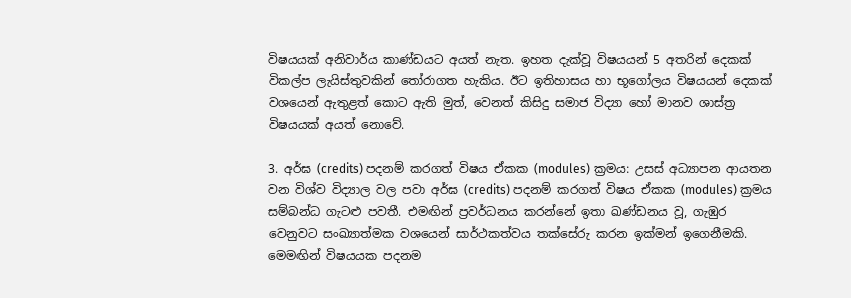විෂයයක් අනිවාර්ය කාණ්ඩයට අයත් නැත. ඉහත දැක්වූ විෂයයන් 5 අතරින් දෙකක් විකල්ප ලැයිස්තුවකින් තෝරාගත හැකිය. ඊට ඉතිහාසය හා භූගෝලය විෂයයන් දෙකක් වශයෙන් ඇතුළත් කොට ඇති මුත්, වෙනත් කිසිදු සමාජ විද්‍යා හෝ මානව ශාස්ත්‍ර විෂයයක් අයත් නොවේ.

3. අර්ඝ (credits) පදනම් කරගත් විෂය ඒකක (modules) ක්‍රමය: උසස් අධ්‍යාපන ආයතන වන විශ්ව විද්‍යාල වල පවා අර්ඝ (credits) පදනම් කරගත් විෂය ඒකක (modules) ක්‍රමය සම්බන්ධ ගැටළු පවතී. එමඟින් ප්‍රවර්ධනය කරන්නේ ඉතා ඛණ්ඩනය වූ, ගැඹුර වෙනුවට සංඛ්‍යාත්මක වශයෙන් සාර්ථකත්වය තක්සේරු කරන ඉක්මන් ඉගෙනීමකි. මෙමඟින් විෂයයක පදනම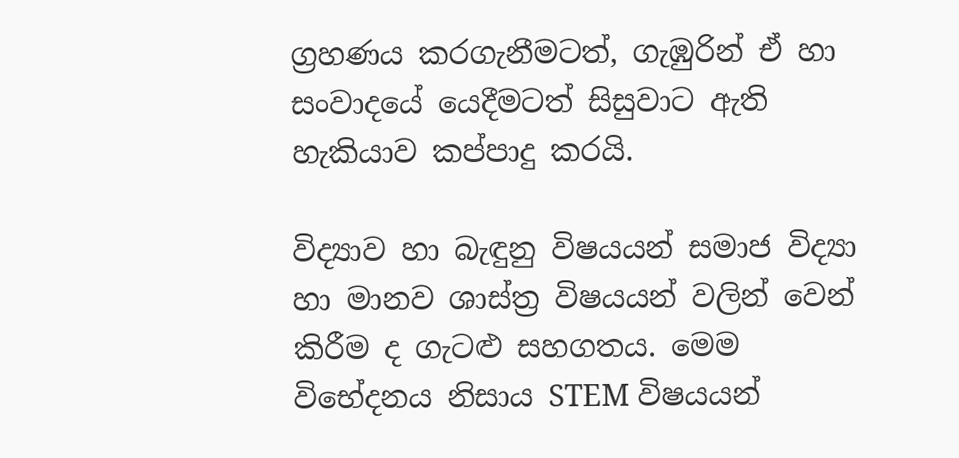ග්‍රහණය කරගැනීමටත්, ගැඹුරින් ඒ හා සංවාදයේ යෙදීමටත් සිසුවාට ඇති හැකියාව කප්පාදු කරයි.

විද්‍යාව හා බැඳුනු විෂයයන් සමාජ විද්‍යා හා මානව ශාස්ත්‍ර විෂයයන් වලින් වෙන් කිරීම ද ගැටළු සහගතය. මෙම විභේදනය නිසාය STEM විෂයයන්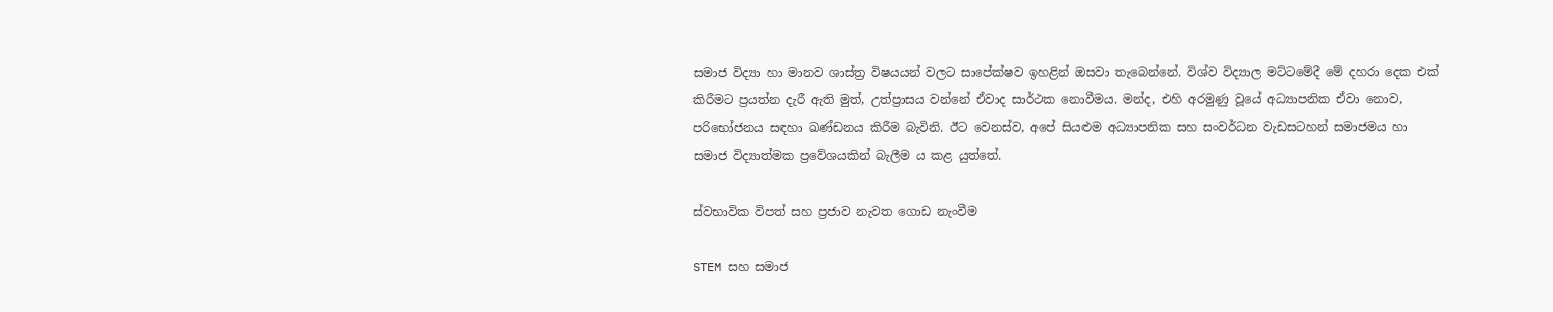සමාජ විද්‍යා හා මානව ශාස්ත්‍ර විෂයයන් වලට සාපේක්ෂව ඉහළින් ඔසවා තැබෙන්නේ. විශ්ව විද්‍යාල මට්ටමේදී මේ දහරා දෙක එක් කිරීමට ප්‍රයත්න දැරී ඇති මුත්, උත්ප්‍රාසය වන්නේ ඒවාද සාර්ථක නොවීමය. මන්ද, එහි අරමුණු වූයේ අධ්‍යාපනික ඒවා නොව, පරිභෝජනය සඳහා ඛණ්ඩනය කිරීම බැවිනි. ඊට වෙනස්ව, අපේ සියළුම අධ්‍යාපනික සහ සංවර්ධන වැඩසටහන් සමාජමය හා සමාජ විද්‍යාත්මක ප්‍රවේශයකින් බැලීම ය කළ යුත්තේ.

ස්වභාවික විපත් සහ ප්‍රජාව නැවත ගොඩ නැංවීම

STEM සහ සමාජ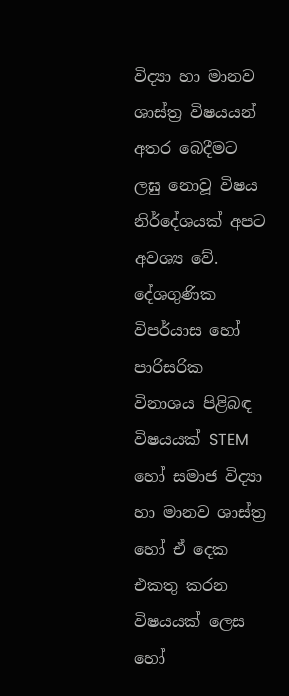විද්‍යා හා මානව ශාස්ත්‍ර විෂයයන් අතර බෙදීමට ලඝු නොවූ විෂය නිර්දේශයක් අපට අවශ්‍ය වේ. දේශගුණික විපර්යාස හෝ පාරිසරික විනාශය පිළිබඳ විෂයයක් STEM හෝ සමාජ විද්‍යා හා මානව ශාස්ත්‍ර හෝ ඒ දෙක එකතු කරන විෂයයක් ලෙස හෝ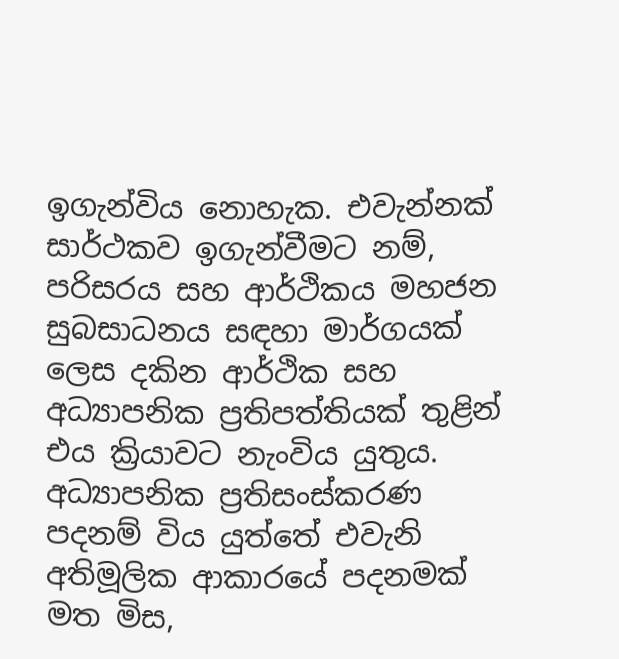ඉගැන්විය නොහැක. එවැන්නක් සාර්ථකව ඉගැන්වීමට නම්, පරිසරය සහ ආර්ථිකය මහජන සුබසාධනය සඳහා මාර්ගයක් ලෙස දකින ආර්ථික සහ අධ්‍යාපනික ප්‍රතිපත්තියක් තුළින් එය ක්‍රියාවට නැංවිය යුතුය. අධ්‍යාපනික ප්‍රතිසංස්කරණ පදනම් විය යුත්තේ එවැනි අතිමූලික ආකාරයේ පදනමක් මත මිස,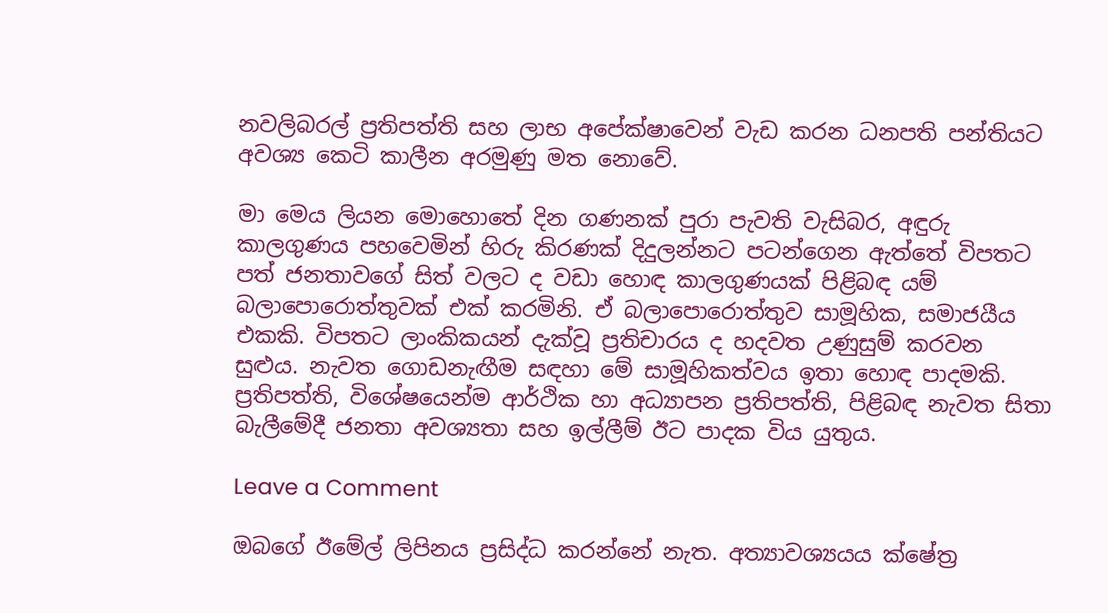නවලිබරල් ප්‍රතිපත්ති සහ ලාභ අපේක්ෂාවෙන් වැඩ කරන ධනපති පන්තියට අවශ්‍ය කෙටි කාලීන අරමුණු මත නොවේ.

මා මෙය ලියන මොහොතේ දින ගණනක් පුරා පැවති වැසිබර, අඳුරු කාලගුණය පහවෙමින් හිරු කිරණක් දිදුලන්නට පටන්ගෙන ඇත්තේ විපතට පත් ජනතාවගේ සිත් වලට ද වඩා හොඳ කාලගුණයක් පිළිබඳ යම් බලාපොරොත්තුවක් එක් කරමිනි. ඒ බලාපොරොත්තුව සාමූහික, සමාජයීය එකකි. විපතට ලාංකිකයන් දැක්වූ ප්‍රතිචාරය ද හදවත උණුසුම් කරවන සුළුය. නැවත ගොඩනැඟීම සඳහා මේ සාමූහිකත්වය ඉතා හොඳ පාදමකි. ප්‍රතිපත්ති, විශේෂයෙන්ම ආර්ථික හා අධ්‍යාපන ප්‍රතිපත්ති, පිළිබඳ නැවත සිතා බැලීමේදී ජනතා අවශ්‍යතා සහ ඉල්ලීම් ඊට පාදක විය යුතුය.

Leave a Comment

ඔබගේ ඊමේල් ලිපිනය ප්‍රසිද්ධ කරන්නේ නැත. අත්‍යාවශ්‍යයය ක්ෂේත්‍ර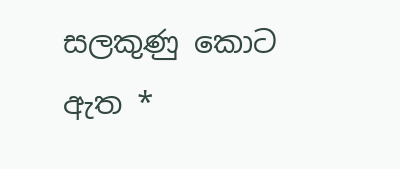සලකුණු කොට ඇත *